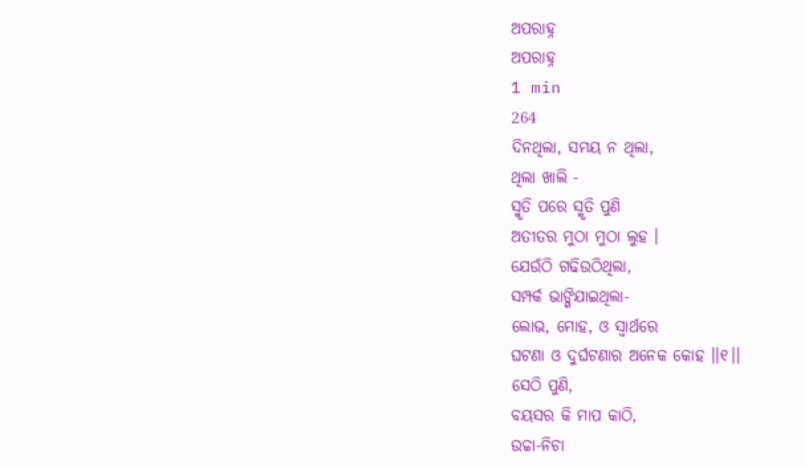ଅପରାହ୍ନ
ଅପରାହ୍ନ
1 min
264
ଦିନଥିଲା, ସମୟ ନ ଥିଲା,
ଥିଲା ଖାଲି -
ସ୍ମୃତି ପରେ ସ୍ମୃତି ପୁଣି
ଅତୀତର ମୁଠା ମୁଠା ଲୁହ ।
ଯେଉଁଠି ଗଢିଉଠିଥିଲା,
ସମ୍ପର୍କ ଭାଙ୍ଗିଯାଇଥିଲା-
ଲୋଭ, ମୋହ, ଓ ସ୍ୱାର୍ଥରେ
ଘଟଣା ଓ ଦୁର୍ଘଟଣାର ଅନେକ କୋହ ।।୧।।
ସେଠି ପୁଣି,
ବୟସର କି ମାପ କାଠି,
ଉଚ୍ଚା-ନିଚା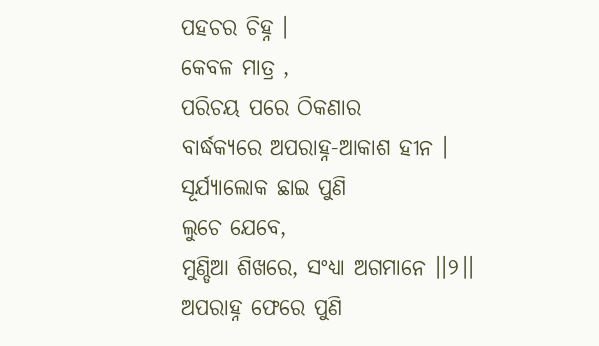ପହଚର ଚିହ୍ନ ।
କେବଳ ମାତ୍ର ,
ପରିଚୟ ପରେ ଠିକଣାର
ବାର୍ଦ୍ଧକ୍ୟରେ ଅପରାହ୍ନ-ଆକାଶ ହୀନ ।
ସୂର୍ଯ୍ୟାଲୋକ ଛାଇ ପୁଣି
ଲୁଚେ ଯେବେ,
ମୁଣ୍ଡିଆ ଶିଖରେ, ସଂଧ୍ୟା ଅଗମାନେ ।।୨।।
ଅପରାହ୍ନ ଫେରେ ପୁଣି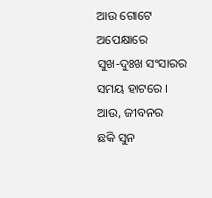ଆଉ ଗୋଟେ ଅପେକ୍ଷାରେ
ସୁଖ-ଦୁଃଖ ସଂସାରର ସମୟ ହାଟରେ ।
ଆଉ, ଜୀବନର
ଛକି ସୁନ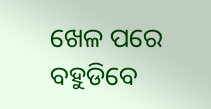ଖେଳ ପରେ
ବହୁଡିବେ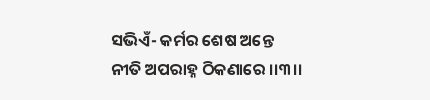ସଭିଏଁ- କର୍ମର ଶେଷ ଅନ୍ତେ
ନୀତି ଅପରାହ୍ନ ଠିକଣାରେ ।।୩।।